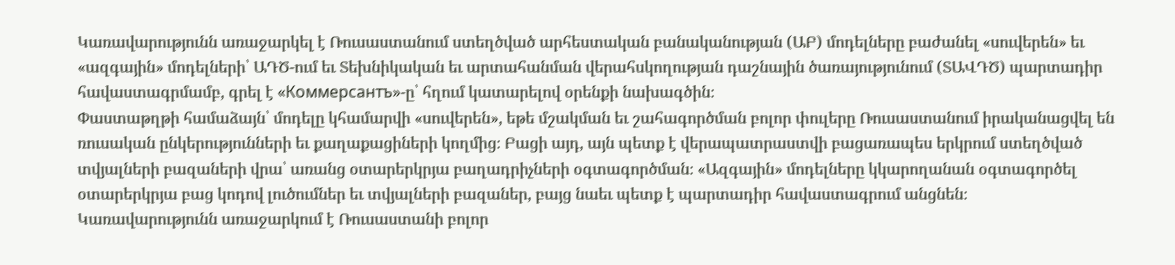Կառավարությունն առաջարկել է Ռուսաստանում ստեղծված արհեստական բանականության (ԱԲ) մոդելները բաժանել «սուվերեն» եւ «ազգային» մոդելների՝ ԱԴԾ-ում եւ Տեխնիկական եւ արտահանման վերահսկողության դաշնային ծառայությունում (ՏԱՎԴԾ) պարտադիր հավաստագրմամբ, գրել է «Коммерсантъ»-ը՝ հղում կատարելով օրենքի նախագծին։
Փաստաթղթի համաձայն՝ մոդելը կհամարվի «սուվերեն», եթե մշակման եւ շահագործման բոլոր փուլերը Ռուսաստանում իրականացվել են ռուսական ընկերությունների եւ քաղաքացիների կողմից։ Բացի այդ, այն պետք է վերապատրաստվի բացառապես երկրում ստեղծված տվյալների բազաների վրա՝ առանց օտարերկրյա բաղադրիչների օգտագործման։ «Ազգային» մոդելները կկարողանան օգտագործել օտարերկրյա բաց կոդով լուծումներ եւ տվյալների բազաներ, բայց նաեւ պետք է պարտադիր հավաստագրում անցնեն։
Կառավարությունն առաջարկում է Ռուսաստանի բոլոր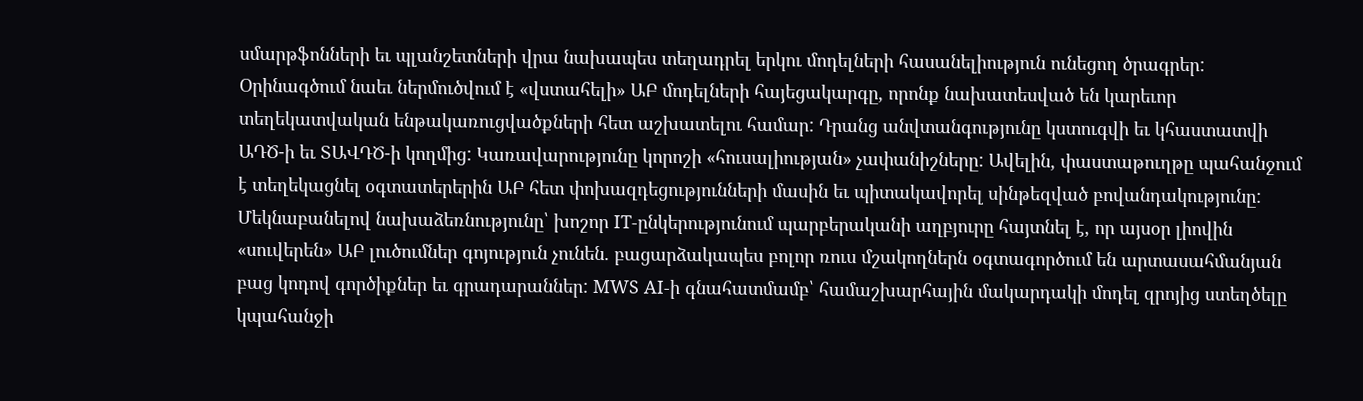սմարթֆոնների եւ պլանշետների վրա նախապես տեղադրել երկու մոդելների հասանելիություն ունեցող ծրագրեր: Օրինագծում նաեւ ներմուծվում է «վստահելի» ԱԲ մոդելների հայեցակարգը, որոնք նախատեսված են կարեւոր տեղեկատվական ենթակառուցվածքների հետ աշխատելու համար: Դրանց անվտանգությունը կստուգվի եւ կհաստատվի ԱԴԾ-ի եւ ՏԱՎԴԾ-ի կողմից: Կառավարությունը կորոշի «հուսալիության» չափանիշները: Ավելին, փաստաթուղթը պահանջում է տեղեկացնել օգտատերերին ԱԲ հետ փոխազդեցությունների մասին եւ պիտակավորել սինթեզված բովանդակությունը:
Մեկնաբանելով նախաձեռնությունը՝ խոշոր IT-ընկերությունում պարբերականի աղբյուրը հայտնել է, որ այսօր լիովին «սուվերեն» ԱԲ լուծումներ գոյություն չունեն. բացարձակապես բոլոր ռուս մշակողներն օգտագործում են արտասահմանյան բաց կոդով գործիքներ եւ գրադարաններ: MWS AI-ի գնահատմամբ՝ համաշխարհային մակարդակի մոդել զրոյից ստեղծելը կպահանջի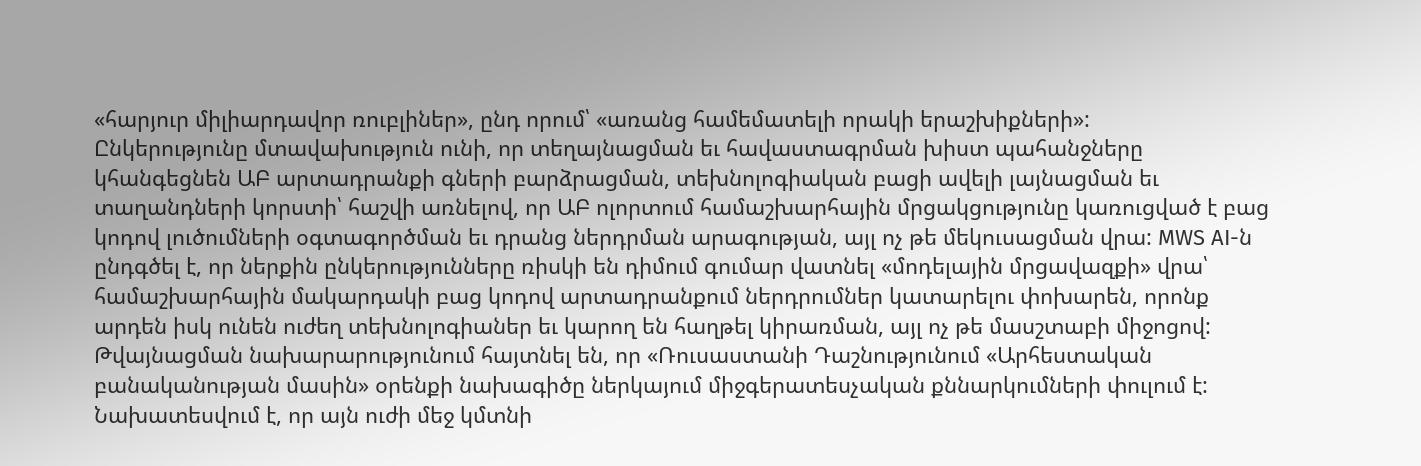«հարյուր միլիարդավոր ռուբլիներ», ընդ որում՝ «առանց համեմատելի որակի երաշխիքների»:
Ընկերությունը մտավախություն ունի, որ տեղայնացման եւ հավաստագրման խիստ պահանջները կհանգեցնեն ԱԲ արտադրանքի գների բարձրացման, տեխնոլոգիական բացի ավելի լայնացման եւ տաղանդների կորստի՝ հաշվի առնելով, որ ԱԲ ոլորտում համաշխարհային մրցակցությունը կառուցված է բաց կոդով լուծումների օգտագործման եւ դրանց ներդրման արագության, այլ ոչ թե մեկուսացման վրա: MWS AI-ն ընդգծել է, որ ներքին ընկերությունները ռիսկի են դիմում գումար վատնել «մոդելային մրցավազքի» վրա՝ համաշխարհային մակարդակի բաց կոդով արտադրանքում ներդրումներ կատարելու փոխարեն, որոնք արդեն իսկ ունեն ուժեղ տեխնոլոգիաներ եւ կարող են հաղթել կիրառման, այլ ոչ թե մասշտաբի միջոցով:
Թվայնացման նախարարությունում հայտնել են, որ «Ռուսաստանի Դաշնությունում «Արհեստական բանականության մասին» օրենքի նախագիծը ներկայում միջգերատեսչական քննարկումների փուլում է: Նախատեսվում է, որ այն ուժի մեջ կմտնի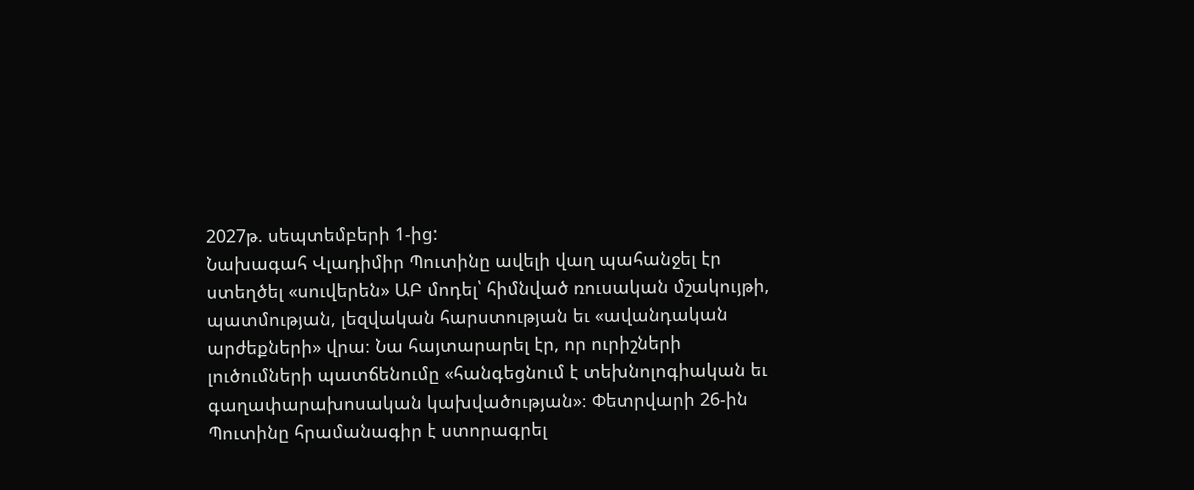2027թ. սեպտեմբերի 1-ից:
Նախագահ Վլադիմիր Պուտինը ավելի վաղ պահանջել էր ստեղծել «սուվերեն» ԱԲ մոդել՝ հիմնված ռուսական մշակույթի, պատմության, լեզվական հարստության եւ «ավանդական արժեքների» վրա։ Նա հայտարարել էր, որ ուրիշների լուծումների պատճենումը «հանգեցնում է տեխնոլոգիական եւ գաղափարախոսական կախվածության»։ Փետրվարի 26-ին Պուտինը հրամանագիր է ստորագրել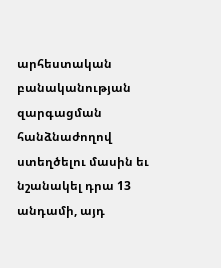արհեստական բանականության զարգացման հանձնաժողով ստեղծելու մասին եւ նշանակել դրա 13 անդամի, այդ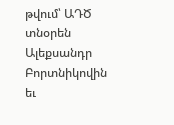թվում՝ ԱԴԾ տնօրեն Ալեքսանդր Բորտնիկովին եւ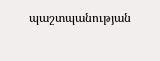պաշտպանության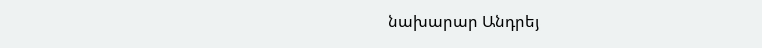նախարար Անդրեյ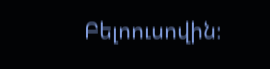Բելոուսովին։